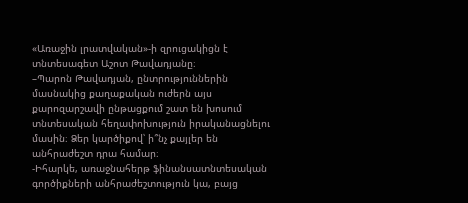«Առաջին լրատվական»-ի զրուցակիցն է տնտեսագետ Աշոտ Թավադյանը։
–Պարոն Թավադյան, ընտրություններին մասնակից քաղաքական ուժերն այս քարոզարշավի ընթացքում շատ են խոսում տնտեսական հեղափոխություն իրականացնելու մասին։ Ձեր կարծիքով՝ ի՞նչ քայլեր են անհրաժեշտ դրա համար։
-Իհարկե, առաջնահերթ ֆինանսատնտեսական գործիքների անհրաժեշտություն կա, բայց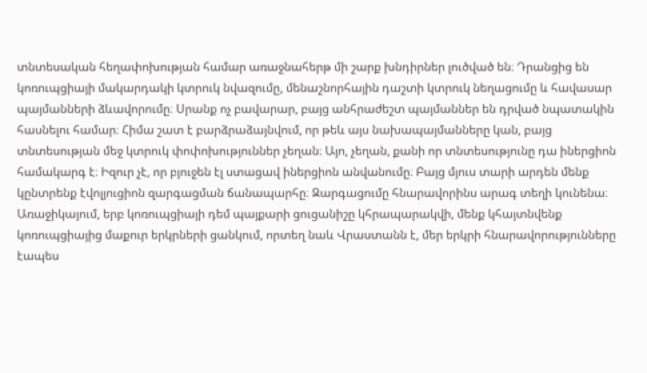տնտեսական հեղափոխության համար առաջնահերթ մի շարք խնդիրներ լուծված են։ Դրանցից են կոռուպցիայի մակարդակի կտրուկ նվազումը, մենաշնորհային դաշտի կտրուկ նեղացումը և հավասար պայմանների ձևավորումը։ Սրանք ոչ բավարար, բայց անհրաժեշտ պայմաններ են դրված նպատակին հասնելու համար։ Հիմա շատ է բարձրաձայնվում, որ թեև այս նախապայմանները կան, բայց տնտեսության մեջ կտրուկ փոփոխություններ չեղան։ Այո, չեղան, քանի որ տնտեսությունը դա իներցիոն համակարգ է։ Իզուր չէ, որ բյուջեն էլ ստացավ իներցիոն անվանումը։ Բայց մյուս տարի արդեն մենք կընտրենք էվոլյուցիոն զարգացման ճանապարհը։ Զարգացումը հնարավորինս արագ տեղի կունենա։ Առաջիկայում, երբ կոռուպցիայի դեմ պայքարի ցուցանիշը կհրապարակվի, մենք կհայտնվենք կոռուպցիայից մաքուր երկրների ցանկում, որտեղ նաև Վրաստանն է, մեր երկրի հնարավորությունները էապես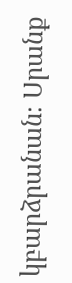կբարձրանան։ Սրանք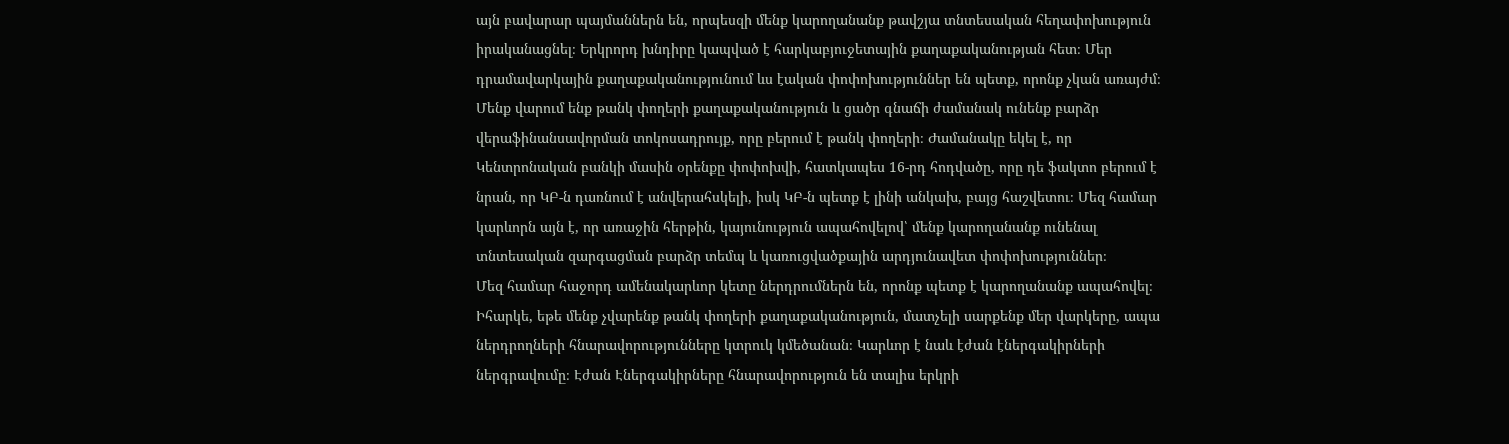այն բավարար պայմաններն են, որպեսզի մենք կարողանանք թավշյա տնտեսական հեղափոխություն իրականացնել։ Երկրորդ խնդիրը կապված է հարկաբյուջետային քաղաքականության հետ։ Մեր դրամավարկային քաղաքականությունում ևս էական փոփոխություններ են պետք, որոնք չկան առայժմ։ Մենք վարում ենք թանկ փողերի քաղաքականություն և ցածր գնաճի ժամանակ ունենք բարձր վերաֆինանսավորման տոկոսադրույք, որը բերում է թանկ փողերի։ Ժամանակը եկել է, որ Կենտրոնական բանկի մասին օրենքը փոփոխվի, հատկապես 16-րդ հոդվածը, որը դե ֆակտո բերում է նրան, որ ԿԲ-ն դառնում է անվերահսկելի, իսկ ԿԲ-ն պետք է լինի անկախ, բայց հաշվետու։ Մեզ համար կարևորն այն է, որ առաջին հերթին, կայունություն ապահովելով՝ մենք կարողանանք ունենալ տնտեսական զարգացման բարձր տեմպ և կառուցվածքային արդյունավետ փոփոխություններ։
Մեզ համար հաջորդ ամենակարևոր կետը ներդրումներն են, որոնք պետք է կարողանանք ապահովել։ Իհարկե, եթե մենք չվարենք թանկ փողերի քաղաքականություն, մատչելի սարքենք մեր վարկերը, ապա ներդրողների հնարավորությունները կտրուկ կմեծանան։ Կարևոր է նաև էժան էներգակիրների ներգրավումը։ Էժան Էներգակիրները հնարավորություն են տալիս երկրի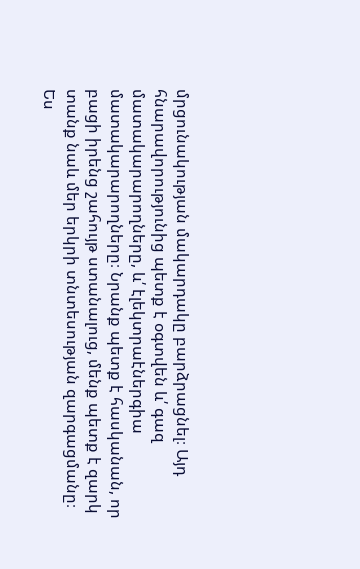մրցունակության մակարդակը բարձրացնել։ Այդ հնարավորությունից պետք է օգտվեն և՛ գազ մատակարարողները, և՛ էլեկտրաէներգիա մատակարարողները։ Նրանք պետք է հասկանան, որ բացի իրենց շահույթ ստանալուց, մենք պետք է զարկ տանք նաև մեր երկրի տնտեսության զարգացմանը։
Ես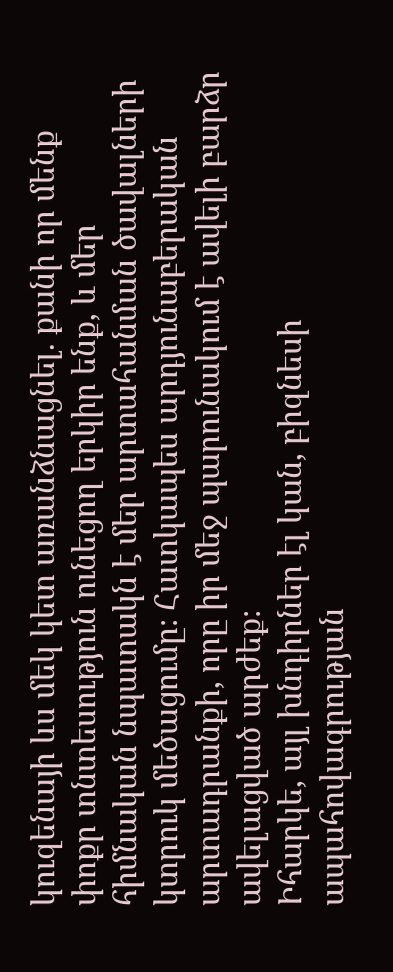կուզենայի ևս մեկ կետ առանձնացնել. քանի որ մենք փոքր տնտեսություն ունեցող երկիր ենք, և մեր հիմնական նպատակն է մեր արտահանման ծավալների կտրուկ մեծացումը։ Հատկապես արդյունաբերական արտադրանքի, որը իր մեջ պարունակում է ավելի բարձր ավելացված արժեք։
Իհարկե, այլ խնդիրներ էլ կան, բիզնեսի ապահովագրության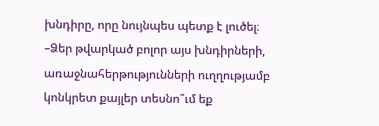խնդիրը, որը նույնպես պետք է լուծել։
–Ձեր թվարկած բոլոր այս խնդիրների, առաջնահերթությունների ուղղությամբ կոնկրետ քայլեր տեսնո՞ւմ եք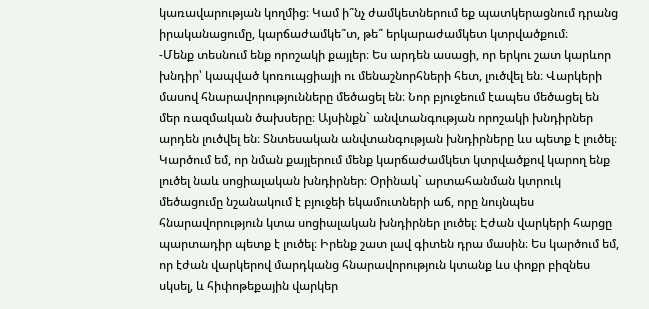կառավարության կողմից։ Կամ ի՞նչ ժամկետներում եք պատկերացնում դրանց իրականացումը, կարճաժամկե՞տ, թե՞ երկարաժամկետ կտրվածքում։
-Մենք տեսնում ենք որոշակի քայլեր։ Ես արդեն ասացի, որ երկու շատ կարևոր խնդիր՝ կապված կոռուպցիայի ու մենաշնորհների հետ, լուծվել են։ Վարկերի մասով հնարավորությունները մեծացել են։ Նոր բյուջեում էապես մեծացել են մեր ռազմական ծախսերը։ Այսինքն` անվտանգության որոշակի խնդիրներ արդեն լուծվել են։ Տնտեսական անվտանգության խնդիրները ևս պետք է լուծել։ Կարծում եմ, որ նման քայլերում մենք կարճաժամկետ կտրվածքով կարող ենք լուծել նաև սոցիալական խնդիրներ։ Օրինակ` արտահանման կտրուկ մեծացումը նշանակում է բյուջեի եկամուտների աճ, որը նույնպես հնարավորություն կտա սոցիալական խնդիրներ լուծել։ Էժան վարկերի հարցը պարտադիր պետք է լուծել։ Իրենք շատ լավ գիտեն դրա մասին։ Ես կարծում եմ, որ էժան վարկերով մարդկանց հնարավորություն կտանք ևս փոքր բիզնես սկսել, և հիփոթեքային վարկեր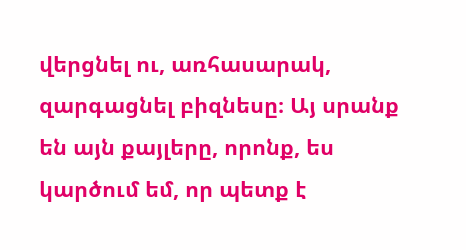վերցնել ու, առհասարակ, զարգացնել բիզնեսը։ Այ սրանք են այն քայլերը, որոնք, ես կարծում եմ, որ պետք է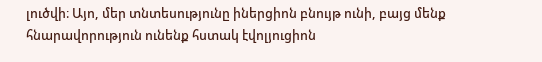լուծվի։ Այո, մեր տնտեսությունը իներցիոն բնույթ ունի, բայց մենք հնարավորություն ունենք հստակ էվոլյուցիոն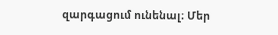զարգացում ունենալ։ Մեր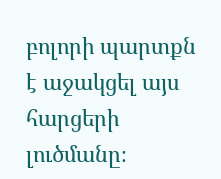բոլորի պարտքն է աջակցել այս հարցերի լուծմանը։